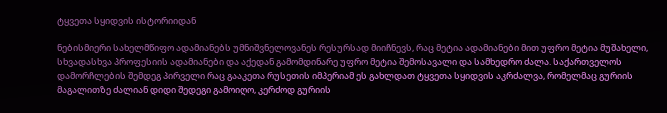ტყვეთა სყიდვის ისტორიიდან

ნებისმიერი სახელმწიფო ადამიანებს უმნიშვნელოვანეს რესურსად მიიჩნევს, რაც მეტია ადამიანები მით უფრო მეტია მუშახელი, სხვადასხვა პროფესიის ადამიანები და აქედან გამომდინარე უფრო მეტია შემოსავალი და სამხედრო ძალა. საქართველოს დამორჩლების შემდეგ პირველი რაც გააკეთა რუსეთის იმპერიამ ეს გახლდათ ტყვეთა სყიდვის აკრძალვა, რომელმაც გურიის მაგალითზე ძალიან დიდი შედეგი გამოიღო, კერძოდ გურიის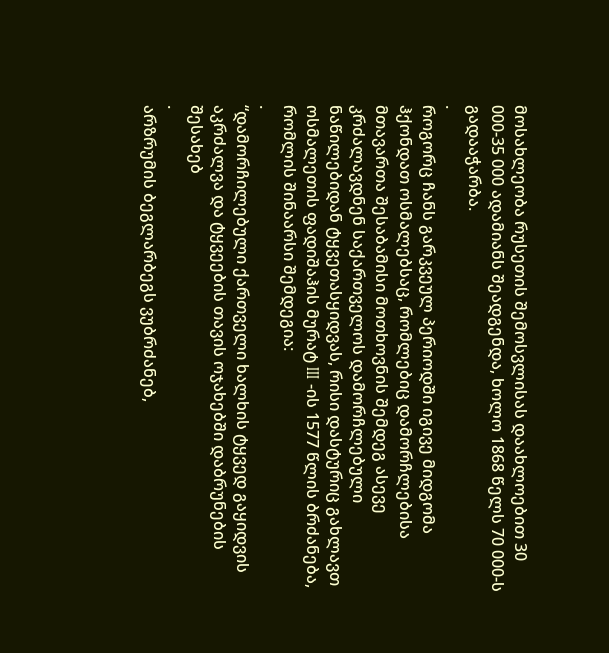მოსახლეობა რუსეთის შემოსვლისას დაახლოებით 30 000-35 000 ადამიანს შეადგენდა, ხოლო 1868 წელს 70 000-ს გადააჭარბა.
.
როგორც ჩანს გარკვეულ პერიოდში იგივე მიდგომა ჰქონდათ ოსმალებსაც, რომლებიც დამორჩლებისა მთავართა შესაბამისი მოთხოვნის შემდეგ ასევე კრძალავდნენ საქართველოს დამორჩლებული ნაწილებიდან ტყვეთასყიდვას, რისი დასტურიც გახლავთ ოსმალეთის ფადიშაჰის მურატ III -ის 1577 წლის ბრძანება, რომლის შინაარსი შემდეგია:
.
“დამორჩილებული ქართველი ხალხის ტყვედ გაყიდვის აკრძალვა და ტყვეების თავის ოჯახებში დაბრუნების შესახებ
.
არზრუმის ბეგლარბეგს ვუბრძანებ,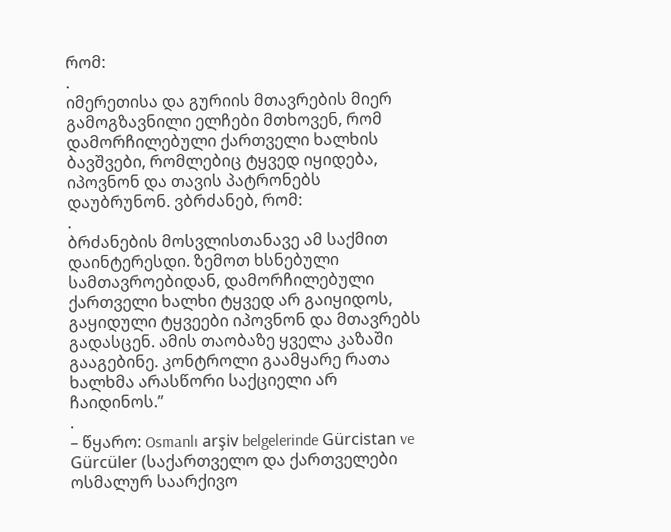რომ:
.
იმერეთისა და გურიის მთავრების მიერ გამოგზავნილი ელჩები მთხოვენ, რომ დამორჩილებული ქართველი ხალხის ბავშვები, რომლებიც ტყვედ იყიდება, იპოვნონ და თავის პატრონებს დაუბრუნონ. ვბრძანებ, რომ:
.
ბრძანების მოსვლისთანავე ამ საქმით დაინტერესდი. ზემოთ ხსნებული სამთავროებიდან, დამორჩილებული ქართველი ხალხი ტყვედ არ გაიყიდოს, გაყიდული ტყვეები იპოვნონ და მთავრებს გადასცენ. ამის თაობაზე ყველა კაზაში გააგებინე. კონტროლი გაამყარე რათა ხალხმა არასწორი საქციელი არ ჩაიდინოს.”
.
– წყარო: Osmanlı arşiv belgelerinde Gürcistan ve Gürcüler (საქართველო და ქართველები ოსმალურ საარქივო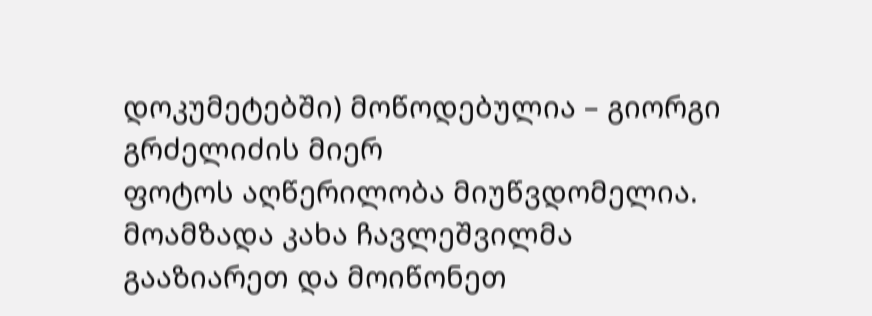დოკუმეტებში) მოწოდებულია – გიორგი გრძელიძის მიერ
ფოტოს აღწერილობა მიუწვდომელია.
მოამზადა კახა ჩავლეშვილმა
გააზიარეთ და მოიწონეთ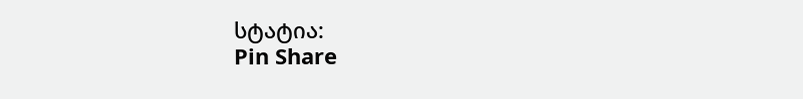სტატია:
Pin Share